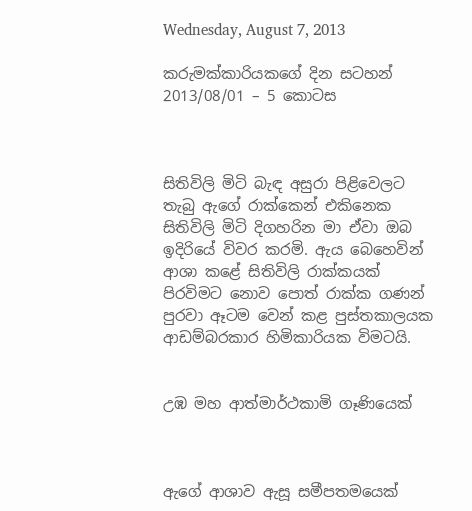Wednesday, August 7, 2013

කරුමක්කාරියකගේ දින සටහන් 2013/08/01 – 5 කොටස



සිතිවිලි මිටි බැඳ අසුරා පිළිවෙලට තැබු ඇගේ රාක්කෙන් එකිනෙක සිතිවිලි මිටි දිගහරින මා ඒවා ඔබ ඉදිරියේ විවර කරමි. ඇය බෙහෙවින් ආශා කළේ සිතිවිලි රාක්කයක් පිරවිමට නොව පොත් රාක්ක ගණන් පුරවා ඈටම වෙන් කළ පුස්තකාලයක ආඩම්බරකාර හිමිකාරියක විමටයි.


උඹ මහ ආත්මාර්ථකාමි ගෑණියෙක්



ඇගේ ආශාව ඇසූ සමීපතමයෙක්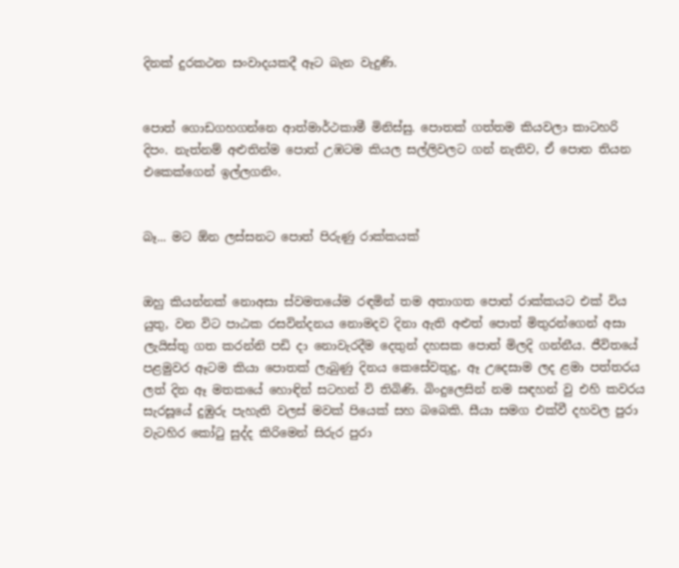දිනක් දුරකථන සංවාදයකදී ඈට බැන වැදුණි.


පොත් ගොඩගහගන්නෙ ආත්මාර්ථකාමී මිනිස්සු. පොතක් ගත්තම කියවලා කාටහරි දිපං. නැත්නම් අළුතින්ම පොත් උඹටම කියල සල්ලිවලට ගන් නැතිව, ඒ පොත තියන එකෙක්ගෙන් ඉල්ලගනිං.


බෑ... මට ඕන ලස්සනට පොත් පිරුණු රාක්කයක්


ඔහු කියන්නක් නොඅසා ස්වමතයේම රඳමින් තම අතාගත පොත් රාක්කයට එක් විය යුතු, වන විට පාඨක රසවින්දනය නොමදව දිනා ඇති අළුත් පොත් මිතුරන්ගෙන් අසා ලැයිස්තු ගත කරන්නි පඩි දා නොවැරදීම දෙතුන් දහසක පොත් මිලදි ගන්නීය. ජීවිතයේ පළමුවර ඈටම කියා පොතක් ලැබුණු දිනය කෙසේවතුදු, ඈ උදෙසාම ලද ළමා පත්තරය ලත් දින ඈ මතකයේ හොඳින් සටහන් වි තිබිණි. බිංදුලෙසින් නම සඳහන් වු එහි කවරය සැරසූයේ දුඹුරු පැහැති වලස් මවක් පියෙක් සහ බබෙකි. සීයා සමග එක්වී දහවල පුරා වැටහිර කෝටු සුද්ද කිරිමෙන් සිරුර පුරා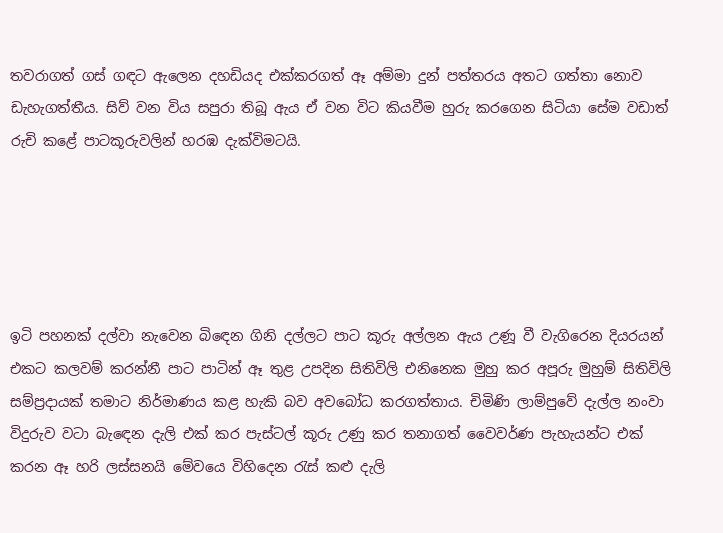තවරාගත් ගස් ගඳට ඇලෙන දහඩියද එක්කරගත් ඈ අම්මා දුන් පත්තරය අතට ගත්තා නොව ඩැහැගත්තීය. සිව් වන විය සපුරා තිබූ ඇය ඒ වන විට කියවීම හුරු කරගෙන සිටියා සේම වඩාත් රුචි කළේ පාටකූරුවලින් හරඹ දැක්විමටයි.





ඉටි පහනක් දල්වා නැවෙන බිඳෙන ගිනි දල්ලට පාට කූරු අල්ලන ඇය උණූ වී වැගිරෙන දියරයන් එකට කලවම් කරන්නී පාට පාටින් ඈ තුළ උපදින සිතිවිලි එනිනෙක මුහු කර අපූරු මුහුම් සිතිවිලි සම්ප්‍රදායක් තමාට නිර්මාණය කළ හැකි බව අවබෝධ කරගත්තාය. චිමිණි ලාම්පුවේ දැල්ල නංවා විදුරුව වටා බැඳෙන දැලි එක් කර පැස්ටල් කූරු උණු කර තනාගත් වෛවර්ණ පැහැයන්ට එක් කරන ඈ හරි ලස්සනයි මේවයෙ විහිදෙන රැස් කළු දැලි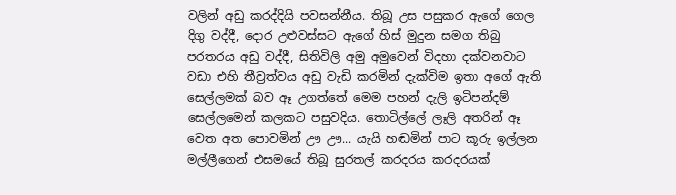වලින් අඩු කරද්දියි පවසන්නීය. තිබූ උස පසුකර ඇගේ ගෙල දිගු වද්දී, දොර උළුවස්සට ඇගේ හිස් මුදුන සමග තිබු පරතරය අඩු වද්දී, සිතිවිලි අමු අමුවෙන් විදහා දක්වනවාට වඩා එහි තීව්‍රත්වය අඩු වැඩි කරමින් දැක්විම ඉතා අගේ ඇති සෙල්ලමක් බව ඈ උගත්තේ මෙම පහන් දැලි ඉටිපන්දම් සෙල්ලමෙන් කලකට පසුවදිය. තොටිල්ලේ ලෑලි අතරින් ඈ වෙත අත පොවමින් ඌ ඌ... යැයි හඬමින් පාට කූරු ඉල්ලන මල්ලීගෙන් එසමයේ තිබූ සුරතල් කරදරය කරදරයක්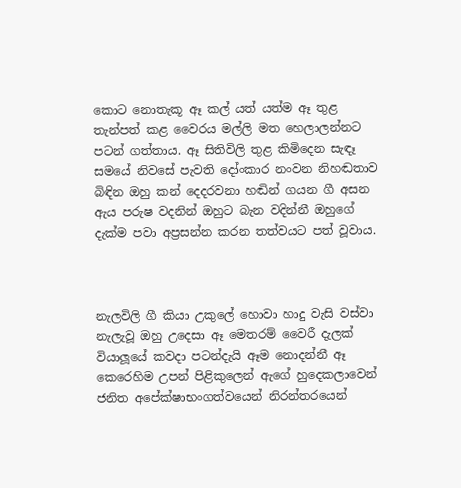කොට නොතැකූ ඈ කල් යත් යත්ම ඈ තුළ තැන්පත් කළ වෛරය මල්ලි මත හෙලාලන්නට පටන් ගත්තාය. ඈ සිතිවිලි තුළ කිමිදෙන සැඳෑ සමයේ නිවසේ පැවති දෝංකාර නංවන නිහඬතාව බිඳින ඔහු කන් දෙදරවනා හඬින් ගයන ගී අසන ඇය පරුෂ වදනින් ඔහුට බැන වදින්නී ඔහුගේ දැක්ම පවා අප්‍රසන්න කරන තත්වයට පත් වූවාය.



නැලවිලි ගී කියා උකුලේ හොවා හාදු වැසි වස්වා නැලැවූ ඔහු උදෙසා ඈ මෙතරම් වෛරී දැලක් වියාලූයේ කවදා පටන්දැයි ඈම නොදන්නී ඈ කෙරෙහිම උපන් පිළිකුලෙන් ඇගේ හුදෙකලාවෙන් ජනිත අපේක්ෂාභංගත්වයෙන් නිරන්තරයෙන්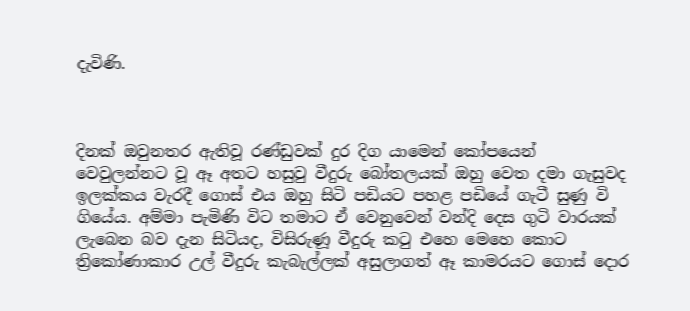දැවිණි.



දිනක් ඔවුනතර ඇතිවූ රණ්ඩුවක් දුර දිග යාමෙන් කෝපයෙන් වෙවුලන්නට වූ ඈ අතට හසුවු වීදුරු බෝතලයක් ඔහු වෙත දමා ගැසුවද ඉලක්කය වැරදී ගොස් එය ඔහු සිටි පඩියට පහළ පඩියේ ගැටී සුණු වි ගියේය. අම්මා පැමිණි විට තමාට ඒ වෙනුවෙන් වන්දි දෙස ගුටි වාරයක් ලැබෙන බව දැන සිටියද, විසිරුණූ වීදුරු කටු එහෙ මෙහෙ කොට ත්‍රිකෝණාකාර උල් වීදුරු කැබැල්ලක් අසුලාගත් ඈ කාමරයට ගොස් දොර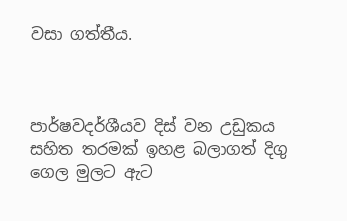වසා ගත්තීය.



පාර්ෂවදර්ශීයව දිස් වන උඩුකය සහිත තරමක් ඉහළ බලාගත් දිගු ගෙල මුලට ඇට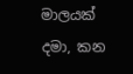මාලයක් දමා, කන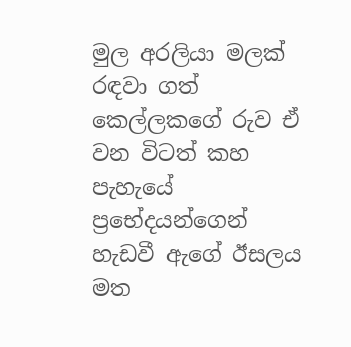මුල අරලියා මලක් රඳවා ගත් කෙල්ලකගේ රුව ඒ වන විටත් කහ පැහැයේ ප්‍රභේදයන්ගෙන් හැඩවී ඇගේ ඊසලය මත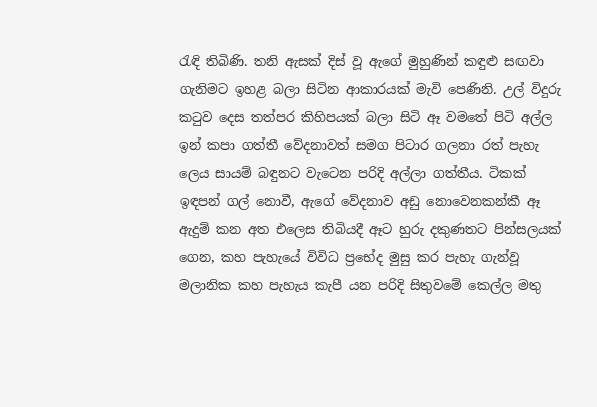රැඳි තිබිණි. තනි ඇසක් දිස් වූ ඇගේ මුහුණින් කඳුළු සඟවා ගැනිමට ඉහළ බලා සිටින ආකාරයක් මැවි පෙණිනි. උල් විදුරු කටුව දෙස තත්පර කිහිපයක් බලා සිටි ඈ වමතේ පිටි අල්ල ඉන් කපා ගත්තී වේදනාවත් සමග පිටාර ගලනා රත් පැහැ ලෙය සායම් බඳුනට වැටෙන පරිදි අල්ලා ගත්තීය. ටිකක් ඉඳපන් ගල් නොවී, ඇගේ වේදනාව අඩු නොවෙනකන්කී ඈ ඇදුම් කන අත එලෙස තිබියදී ඈට හුරු දකුණතට පින්සලයක් ගෙන, කහ පැහැයේ විවිධ ප්‍රභේද මුසු කර පැහැ ගැන්වූ මලානික කහ පැහැය කැපී යන පරිදි සිතුවමේ කෙල්ල මතු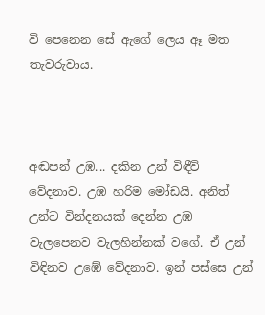වි පෙනෙන සේ ඇගේ ලෙය ඈ මත තැවරුවාය.



අඬපන් උඹ... දකින උන් විඳීවි වේදනාව. උඹ හරිම මෝඩයි. අනිත් උන්ට වින්දනයක් දෙන්න උඹ වැලපෙනව වැලහින්නක් වගේ. ඒ උන් විඳිනව උඹේ වේදනාව. ඉන් පස්සෙ උන්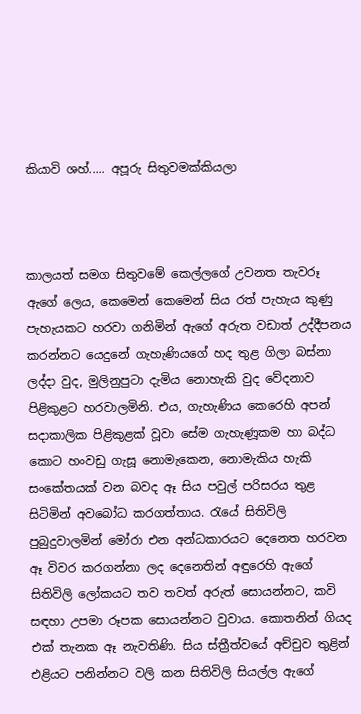කියාවි ශහ්..... අපූරු සිතුවමක්කියලා



කාලයත් සමග සිතුවමේ කෙල්ලගේ උවනත තැවරූ ඇගේ ලෙය, කෙමෙන් කෙමෙන් සිය රත් පැහැය කුණු පැහැයකට හරවා ගනිමින් ඇගේ අරුත වඩාත් උද්දීපනය කරන්නට යෙදුනේ ගැහැණියගේ හද තුළ ගිලා බස්නා ලද්දා වුද, මුලිනුපුටා දැමිය නොහැකි වුද වේදනාව පිළිකුළට හරවාලමිනි. එය, ගැහැණිය කෙරෙහි අපන් සදාකාලික පිළිකුළක් වූවා සේම ගැහැණූකම හා බද්ධ කොට හංවඩු ගැසූ නොමැකෙන, නොමැකිය හැකි සංකේතයක් වන බවද ඈ සිය පවුල් පරිසරය තුළ සිටිමින් අවබෝධ කරගත්තාය. රැයේ සිතිවිලි පුබුදුවාලමින් මෝරා එන අන්ධකාරයට දෙනෙත හරවන ඈ විවර කරගන්නා ලද දෙනෙතින් අඳුරෙහි ඇගේ සිතිවිලි ලෝකයට තව තවත් අරුත් සොයන්නට, කවි සඳහා උපමා රූපක සොයන්නට වුවාය. කොතනින් ගියද එක් තැනක ඈ නැවතිණි. සිය ස්ත්‍රීත්වයේ අච්චුව තුළින් එළියට පනින්නට වලි කන සිතිවිලි සියල්ල ඇගේ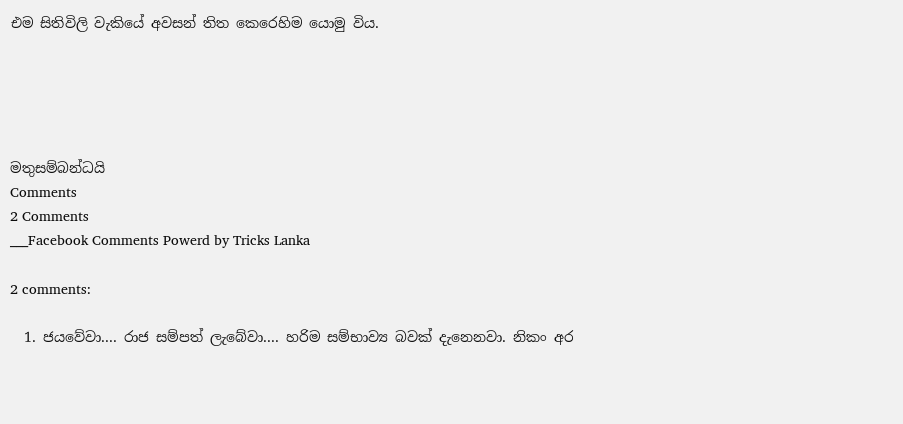එම සිතිවිලි වැකියේ අවසන් තිත කෙරෙහිම යොමු විය.





මතුසම්බන්ධයි
Comments
2 Comments
___Facebook Comments Powerd by Tricks Lanka

2 comments:

  1. ජයවේවා.... රාජ සම්පත් ලැබේවා.... හරිම සම්භාව්‍ය බවක් දැනෙනවා. නිකං අර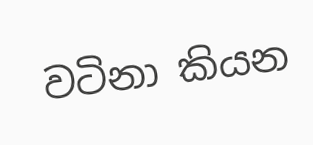වටිනා කියන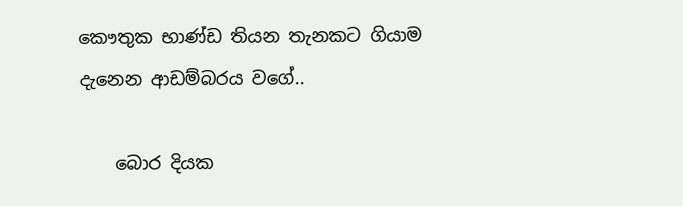කෞතුක භාණ්ඩ තියන තැනකට ගියාම දැනෙන ආඩම්බරය වගේ..

    බොර දියක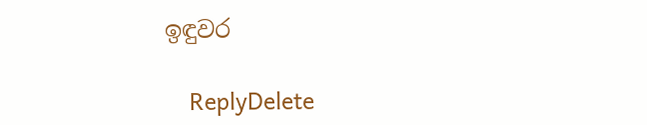ඉඳුවර

    ReplyDelete